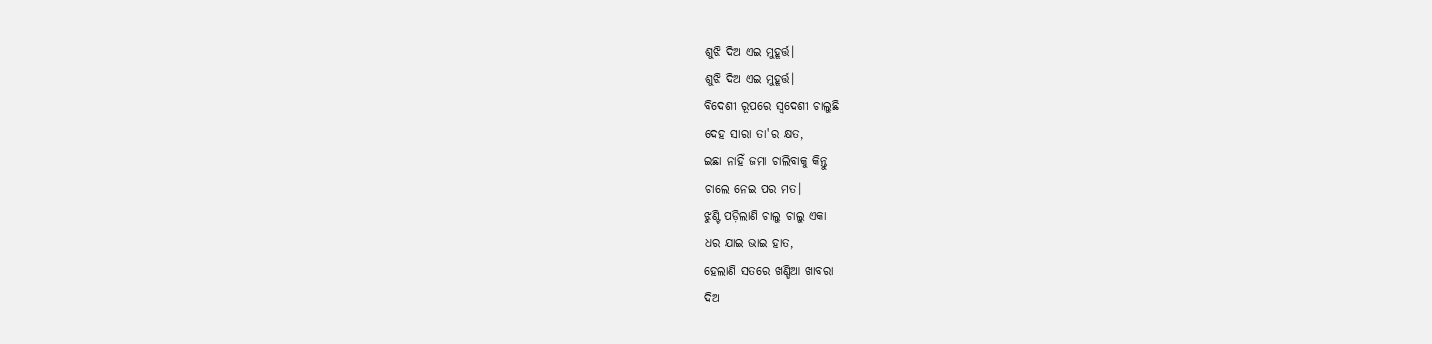ଶୁଝି ଦିଅ ଏଇ ମୁହୂର୍ତ୍ତ।
ଶୁଝି ଦିଅ ଏଇ ମୁହୂର୍ତ୍ତ।
ବିଦେଶୀ ରୂପରେ ସ୍ୱଦେଶୀ ଚାଲୁଛି
ଦେହ ସାରା ତା'ର କ୍ଷତ,
ଇଛା ନାହିଁ ଜମା ଚାଲିବାକୁ କିନ୍ତୁ
ଚାଲେ ନେଇ ପର ମତ।
ଝୁଣ୍ଟି ପଡ଼ିଲାଣି ଚାଲୁ ଚାଲୁ ଏକା
ଧର ଯାଇ ଭାଇ ହାତ,
ହେଲାଣି ସତରେ ଖଣ୍ଡିଆ ଖାବରା
ଦିଅ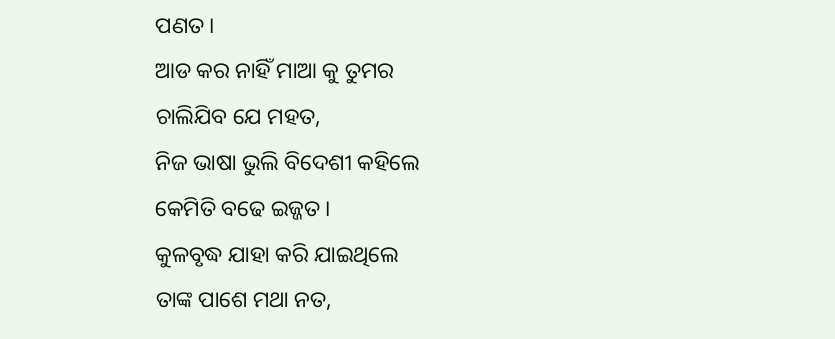ପଣତ।
ଆଡ କର ନାହିଁ ମାଆ କୁ ତୁମର
ଚାଲିଯିବ ଯେ ମହତ,
ନିଜ ଭାଷା ଭୁଲି ବିଦେଶୀ କହିଲେ
କେମିତି ବଢେ ଇଜ୍ଜତ।
କୁଳବୃଦ୍ଧ ଯାହା କରି ଯାଇଥିଲେ
ତାଙ୍କ ପାଶେ ମଥା ନତ,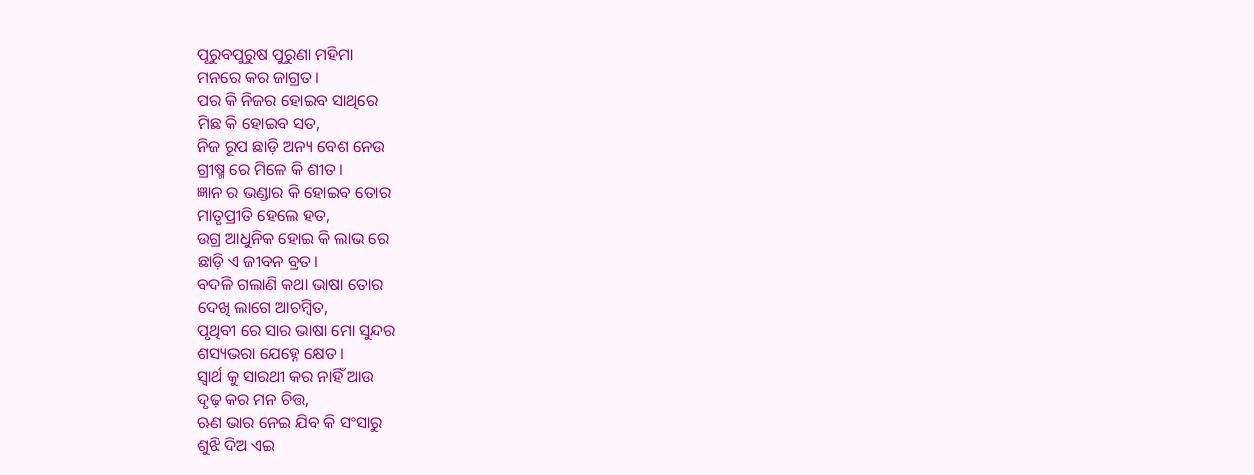ପୂରୁବପୁରୁଷ ପୁରୁଣା ମହିମା
ମନରେ କର ଜାଗ୍ରତ।
ପର କି ନିଜର ହୋଇବ ସାଥିରେ
ମିଛ କି ହୋଇବ ସତ,
ନିଜ ରୂପ ଛାଡ଼ି ଅନ୍ୟ ବେଶ ନେଉ
ଗ୍ରୀଷ୍ମ ରେ ମିଳେ କି ଶୀତ।
ଜ୍ଞାନ ର ଭଣ୍ଡାର କି ହୋଇବ ତୋର
ମାତୃପ୍ରୀତି ହେଲେ ହତ,
ଉଗ୍ର ଆଧୁନିକ ହୋଇ କି ଲାଭ ରେ
ଛାଡ଼ି ଏ ଜୀବନ ବ୍ରତ।
ବଦଳି ଗଲାଣି କଥା ଭାଷା ତୋର
ଦେଖି ଲାଗେ ଆଚମ୍ବିତ,
ପୃଥିବୀ ରେ ସାର ଭାଷା ମୋ ସୁନ୍ଦର
ଶସ୍ୟଭରା ଯେହ୍ନେ କ୍ଷେତ।
ସ୍ବାର୍ଥ କୁ ସାରଥୀ କର ନାହିଁ ଆଉ
ଦୃଢ଼ କର ମନ ଚିତ୍ତ,
ଋଣ ଭାର ନେଇ ଯିବ କି ସଂସାରୁ
ଶୁଝି ଦିଅ ଏଇ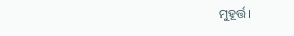ମୁହୂର୍ତ୍ତ।